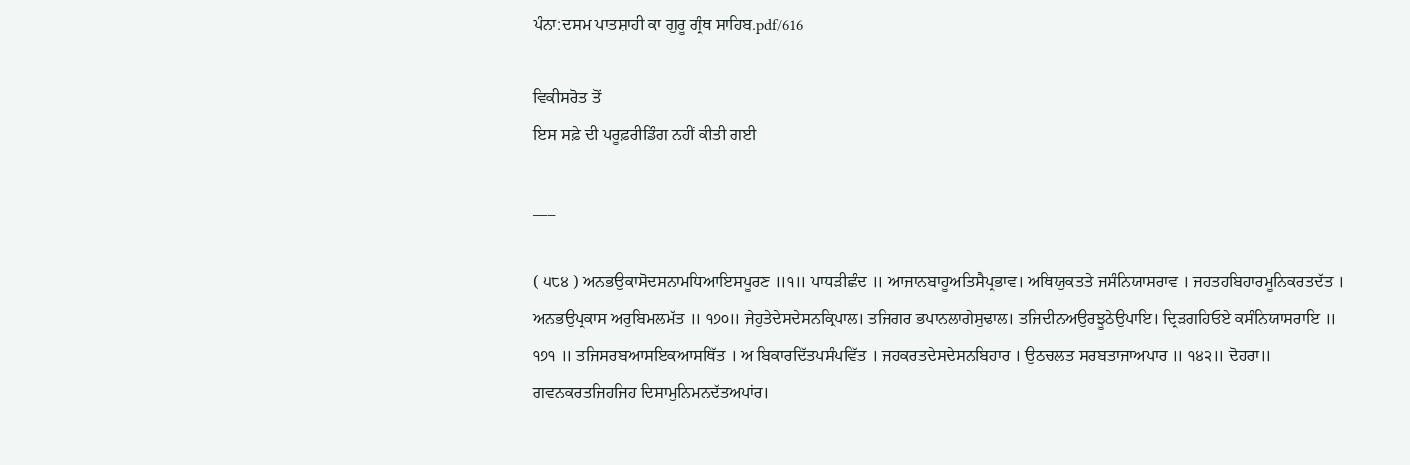ਪੰਨਾ:ਦਸਮ ਪਾਤਸ਼ਾਹੀ ਕਾ ਗੁਰੂ ਗ੍ਰੰਥ ਸਾਹਿਬ.pdf/616

ਵਿਕੀਸਰੋਤ ਤੋਂ
ਇਸ ਸਫ਼ੇ ਦੀ ਪਰੂਫ਼ਰੀਡਿੰਗ ਨਹੀਂ ਕੀਤੀ ਗਈ

___

( ੫੮੪ ) ਅਨਭਉਕਾਸੋਦਸਨਾਮਧਿਆਇਸਪੂਰਣ ॥੧॥ ਪਾਧੜੀਛੰਦ ॥ ਆਜਾਨਬਾਹੂਅਤਿਸੈਪ੍ਰਭਾਵ। ਅਥਿਯੁਕਤਤੇ ਜਸੰਨਿਯਾਸਰਾਵ । ਜਹਤਹਬਿਹਾਰਮੂਨਿਕਰਤਦੱਤ । ਅਨਭਉਪ੍ਰਕਾਸ ਅਰੁਬਿਮਲਮੱਤ ॥ ੧੭੦॥ ਜੇਹੁਤੇਦੇਸਦੇਸਨਕ੍ਰਿਪਾਲ। ਤਜਿਗਰ ਭਪਾਨਲਾਗੇਸੁਢਾਲ। ਤਜਿਦੀਨਅਉਰਝੂਠੇਉਪਾਇ। ਦ੍ਰਿੜਗਹਿਓਏ ਕਸੰਨਿਯਾਸਰਾਇ ॥ ੧੭੧ ॥ ਤਜਿਸਰਬਆਸਇਕਆਸਥਿੱਤ । ਅ ਬਿਕਾਰਦਿੱਤਪਸੰਪਵਿੱਤ । ਜਹਕਰਤਦੇਸਦੇਸਨਬਿਹਾਰ । ਉਠਚਲਤ ਸਰਬਤਾਜਾਅਪਾਰ ॥ ੧੪੨॥ ਦੋਹਰਾ॥ ਗਵਨਕਰਤਜਿਹਜਿਹ ਦਿਸਾਮੁਨਿਮਨਦੱਤਅਪਾਂਰ।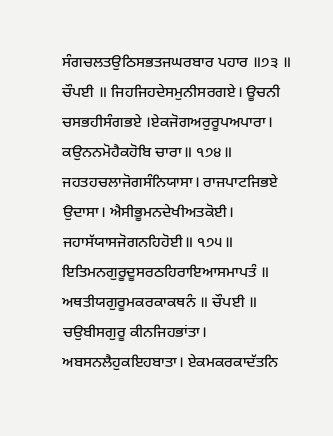ਸੰਗਚਲਤਉਠਿਸਭਤਜਘਰਬਾਰ ਪਹਾਰ ॥੭੩ ॥ ਚੌਪਈ ॥ ਜਿਹਜਿਹਦੇਸਮੁਨੀਸਰਗਏ। ਊਚਨੀ ਚਸਭਹੀਸੰਗਭਏ ।ਏਕਜੋਗਅਰੁਰੂਪਅਪਾਰਾ। ਕਉਨਨਮੋਹੈਕਹੋਬਿ ਚਾਰਾ॥ ੧੭੪॥ ਜਹਤਹਚਲਾਜੋਗਸੰਨਿਯਾਸਾ। ਰਾਜਪਾਟਜਿਭਏ ਉਦਾਸਾ। ਐਸੀਭੂਮਨਦੇਖੀਅਤਕੋਈ। ਜਹਾਸੱਯਾਸਜੋਗਨਹਿਹੋਈ॥ ੧੭੫॥ ਇਤਿਮਨਗੁਰੂਦੂਸਰਠਹਿਰਾਇਆਸਮਾਪਤੰ ॥ ਅਥਤੀਯਗੁਰੂਮਕਰਕਾਕਥਨੰ ॥ ਚੌਪਈ ॥ ਚਉਬੀਸਗੁਰੂ ਕੀਨਜਿਹਭਾਂਤਾ। ਅਬਸਨਲੈਹੁਕਇਹਬਾਤਾ। ਏਕਮਕਰਕਾਦੱਤਨਿ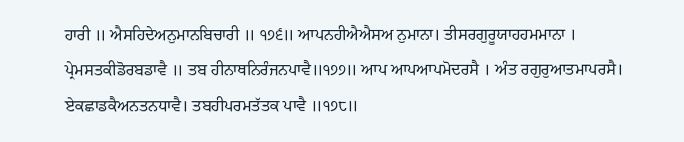ਹਾਰੀ ॥ ਐਸਹਿਦੇਅਨੁਮਾਨਬਿਚਾਰੀ ॥ ੧੭੬॥ ਆਪਨਹੀਐਐਸਅ ਨੁਮਾਨਾ। ਤੀਸਰਗੁਰੂਯਾਹਹਮਮਾਨਾ । ਪ੍ਰੇਮਸਤਕੀਡੋਰਬਡਾਵੈ ॥ ਤਬ ਹੀਨਾਥਨਿਰੰਜਨਪਾਵੈ॥੧੭੭॥ ਆਪ ਆਪਆਪਮੋਦਰਸੈ । ਅੰਤ ਰਗੁਰੁਆਤਮਾਪਰਸੈ। ਏਕਛਾਡਕੈਅਨਤਨਧਾਵੈ। ਤਬਹੀਪਰਮਤੱਤਕ ਪਾਵੈ ॥੧੭੮॥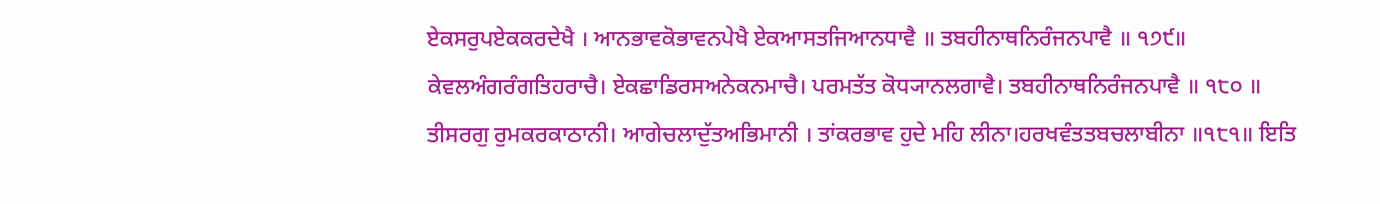ਏਕਸਰੁਪਏਕਕਰਦੇਖੈ । ਆਨਭਾਵਕੋਭਾਵਨਪੇਖੈ ਏਕਆਸਤਜਿਆਨਧਾਵੈ ॥ ਤਬਹੀਨਾਥਨਿਰੰਜਨਪਾਵੈ ॥ ੧੭੯॥ ਕੇਵਲਅੰਗਰੰਗਤਿਹਰਾਚੈ। ਏਕਛਾਡਿਰਸਅਨੇਕਨਮਾਚੈ। ਪਰਮਤੱਤ ਕੋਧ੍ਯਾਨਲਗਾਵੈ। ਤਬਹੀਨਾਥਨਿਰੰਜਨਪਾਵੈ ॥ ੧੮੦ ॥ ਤੀਸਰਗੁ ਰੁਮਕਰਕਾਠਾਨੀ। ਆਗੇਚਲਾਦੁੱਤਅਭਿਮਾਨੀ । ਤਾਂਕਰਭਾਵ ਹੁਦੇ ਮਹਿ ਲੀਨਾ।ਹਰਖਵੰਤਤਬਚਲਾਬੀਨਾ ॥੧੮੧॥ ਇਤਿ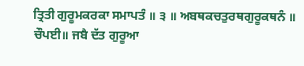ਤ੍ਰਿਤੀ ਗੁਰੂਮਕਰਕਾ ਸਮਾਪਤੰ ॥ ੩ ॥ ਅਬਥਕਚਤੁਰਥਗੁਰੂਕਥਨੰ ॥ ਚੌਪਈ॥ ਜਬੈ ਦੱਤ ਗੁਰੂਆ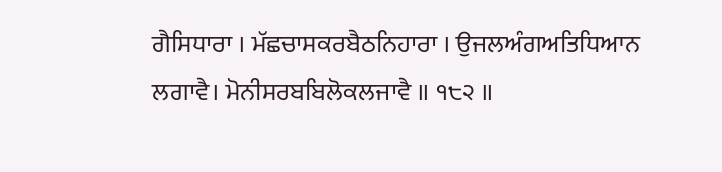ਗੈਸਿਧਾਰਾ । ਮੱਛਚਾਸਕਰਬੈਠਨਿਹਾਰਾ । ਉਜਲਅੰਗਅਤਿਧਿਆਨ ਲਗਾਵੈ। ਮੋਨੀਸਰਬਬਿਲੋਕਲਜਾਵੈ ॥ ੧੮੨ ॥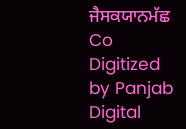ਜੈਸਕਯਾਨਮੱਛ Co Digitized by Panjab Digital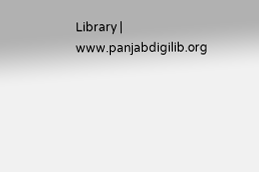Library | www.panjabdigilib.org